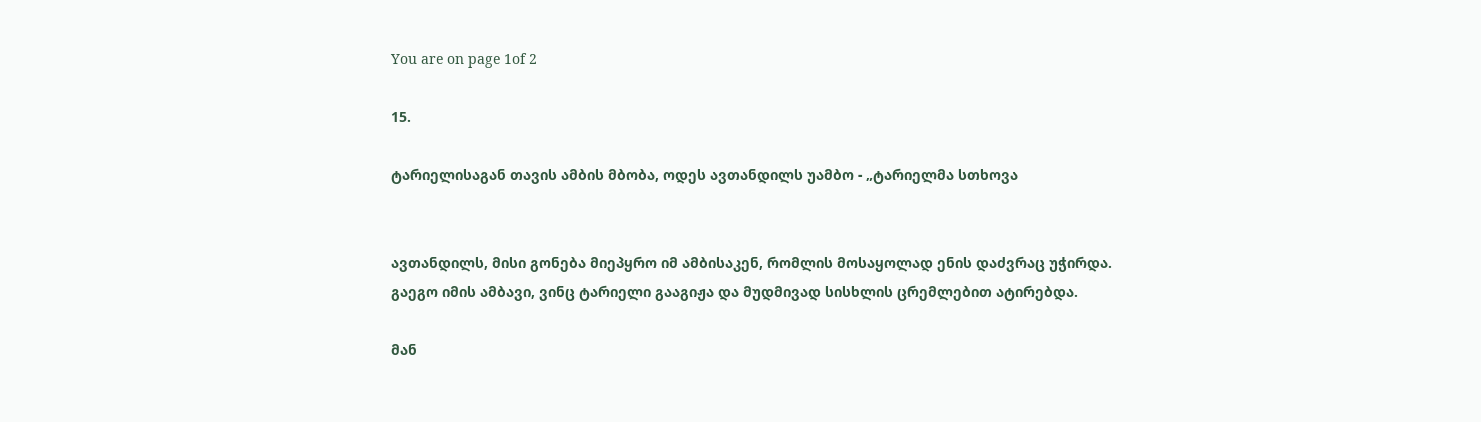You are on page 1of 2

15.

ტარიელისაგან თავის ამბის მბობა, ოდეს ავთანდილს უამბო - „ტარიელმა სთხოვა


ავთანდილს, მისი გონება მიეპყრო იმ ამბისაკენ, რომლის მოსაყოლად ენის დაძვრაც უჭირდა.
გაეგო იმის ამბავი, ვინც ტარიელი გააგიჟა და მუდმივად სისხლის ცრემლებით ატირებდა.

მან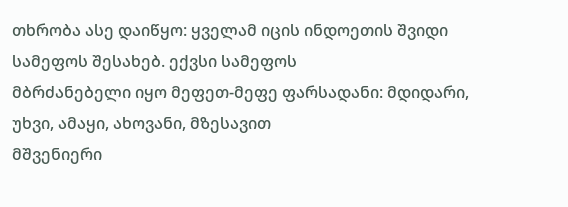თხრობა ასე დაიწყო: ყველამ იცის ინდოეთის შვიდი სამეფოს შესახებ. ექვსი სამეფოს
მბრძანებელი იყო მეფეთ-მეფე ფარსადანი: მდიდარი, უხვი, ამაყი, ახოვანი, მზესავით
მშვენიერი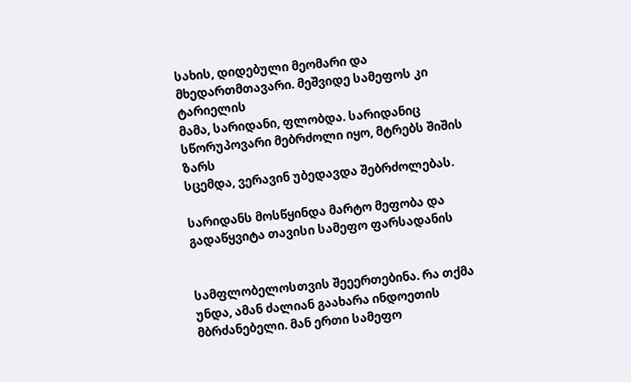სახის, დიდებული მეომარი და მხედართმთავარი. მეშვიდე სამეფოს კი ტარიელის
მამა, სარიდანი, ფლობდა. სარიდანიც სწორუპოვარი მებრძოლი იყო, მტრებს შიშის ზარს
სცემდა, ვერავინ უბედავდა შებრძოლებას.

სარიდანს მოსწყინდა მარტო მეფობა და გადაწყვიტა თავისი სამეფო ფარსადანის


სამფლობელოსთვის შეეერთებინა. რა თქმა უნდა, ამან ძალიან გაახარა ინდოეთის
მბრძანებელი. მან ერთი სამეფო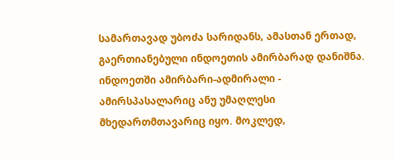სამართავად უბოძა სარიდანს, ამასთან ერთად,
გაერთიანებული ინდოეთის ამირბარად დანიშნა. ინდოეთში ამირბარი-ადმირალი -
ამირსპასალარიც ანუ უმაღლესი მხედართმთავარიც იყო. მოკლედ,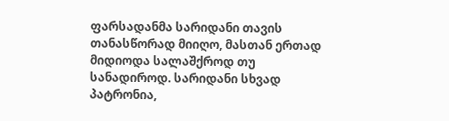ფარსადანმა სარიდანი თავის
თანასწორად მიიღო, მასთან ერთად მიდიოდა სალაშქროდ თუ სანადიროდ. სარიდანი სხვად
პატრონია,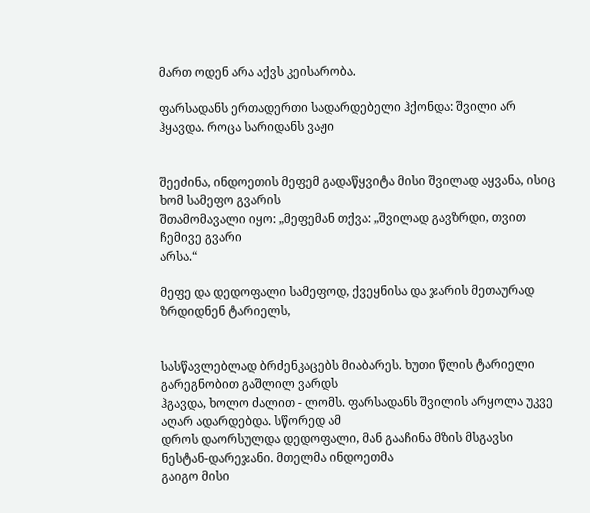მართ ოდენ არა აქვს კეისარობა.

ფარსადანს ერთადერთი სადარდებელი ჰქონდა: შვილი არ ჰყავდა. როცა სარიდანს ვაჟი


შეეძინა, ინდოეთის მეფემ გადაწყვიტა მისი შვილად აყვანა, ისიც ხომ სამეფო გვარის
შთამომავალი იყო: „მეფემან თქვა: „შვილად გავზრდი, თვით ჩემივე გვარი
არსა.“

მეფე და დედოფალი სამეფოდ, ქვეყნისა და ჯარის მეთაურად ზრდიდნენ ტარიელს,


სასწავლებლად ბრძენკაცებს მიაბარეს. ხუთი წლის ტარიელი გარეგნობით გაშლილ ვარდს
ჰგავდა, ხოლო ძალით - ლომს. ფარსადანს შვილის არყოლა უკვე აღარ ადარდებდა. სწორედ ამ
დროს დაორსულდა დედოფალი, მან გააჩინა მზის მსგავსი ნესტან-დარეჯანი. მთელმა ინდოეთმა
გაიგო მისი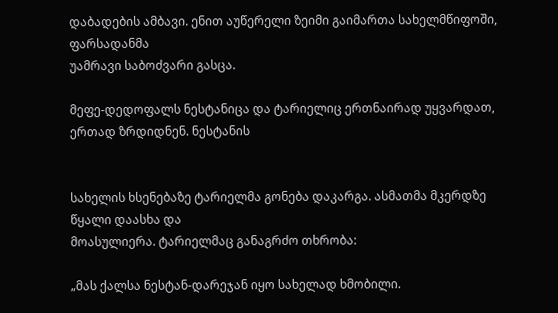დაბადების ამბავი. ენით აუწერელი ზეიმი გაიმართა სახელმწიფოში, ფარსადანმა
უამრავი საბოძვარი გასცა.

მეფე-დედოფალს ნესტანიცა და ტარიელიც ერთნაირად უყვარდათ, ერთად ზრდიდნენ. ნესტანის


სახელის ხსენებაზე ტარიელმა გონება დაკარგა. ასმათმა მკერდზე წყალი დაასხა და
მოასულიერა. ტარიელმაც განაგრძო თხრობა:

„მას ქალსა ნესტან-დარეჯან იყო სახელად ხმობილი.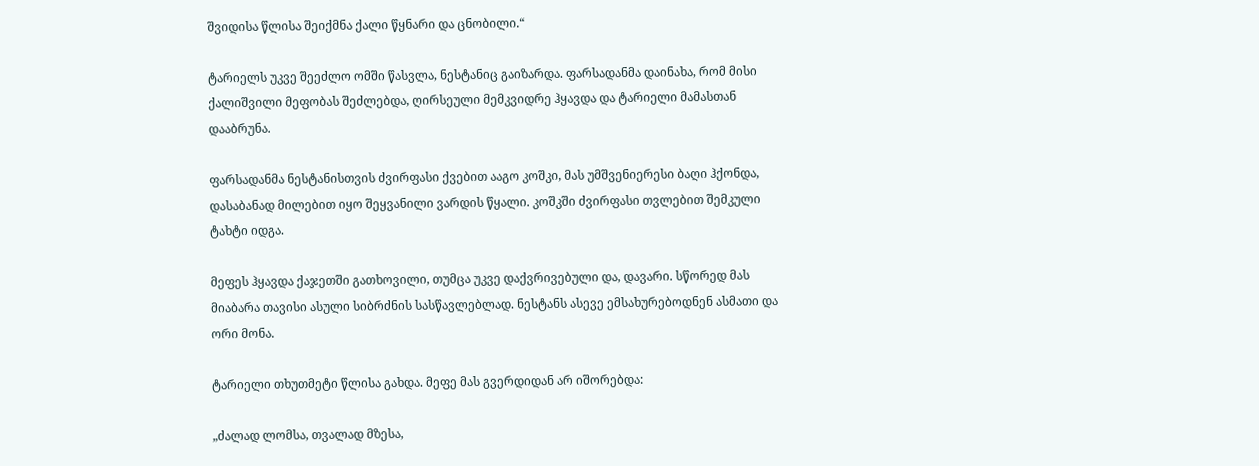შვიდისა წლისა შეიქმნა ქალი წყნარი და ცნობილი.“

ტარიელს უკვე შეეძლო ომში წასვლა, ნესტანიც გაიზარდა. ფარსადანმა დაინახა, რომ მისი
ქალიშვილი მეფობას შეძლებდა, ღირსეული მემკვიდრე ჰყავდა და ტარიელი მამასთან
დააბრუნა.

ფარსადანმა ნესტანისთვის ძვირფასი ქვებით ააგო კოშკი, მას უმშვენიერესი ბაღი ჰქონდა,
დასაბანად მილებით იყო შეყვანილი ვარდის წყალი. კოშკში ძვირფასი თვლებით შემკული
ტახტი იდგა.

მეფეს ჰყავდა ქაჯეთში გათხოვილი, თუმცა უკვე დაქვრივებული და, დავარი. სწორედ მას
მიაბარა თავისი ასული სიბრძნის სასწავლებლად. ნესტანს ასევე ემსახურებოდნენ ასმათი და
ორი მონა.

ტარიელი თხუთმეტი წლისა გახდა. მეფე მას გვერდიდან არ იშორებდა:

„ძალად ლომსა, თვალად მზესა,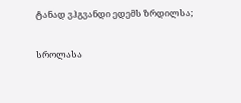ტანად ვჰგვანდი ედემს ზრდილსა;

სროლასა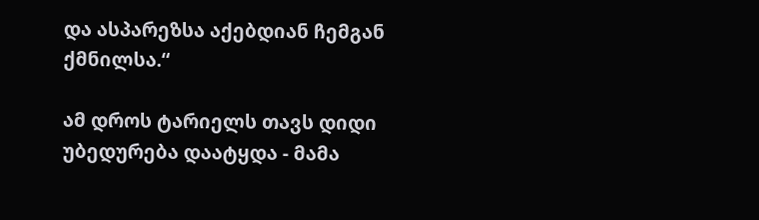და ასპარეზსა აქებდიან ჩემგან ქმნილსა.“

ამ დროს ტარიელს თავს დიდი უბედურება დაატყდა - მამა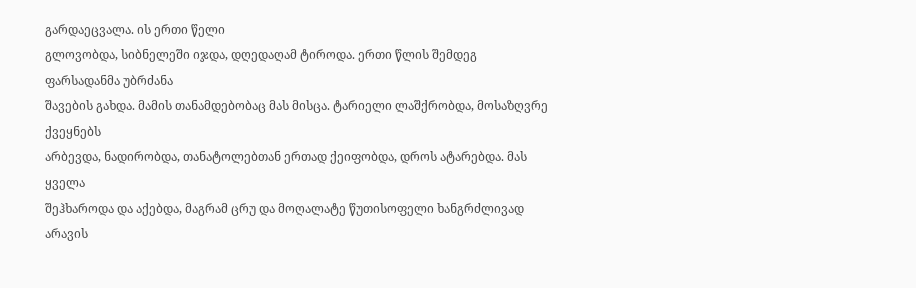გარდაეცვალა. ის ერთი წელი
გლოვობდა, სიბნელეში იჯდა, დღედაღამ ტიროდა. ერთი წლის შემდეგ ფარსადანმა უბრძანა
შავების გახდა. მამის თანამდებობაც მას მისცა. ტარიელი ლაშქრობდა, მოსაზღვრე ქვეყნებს
არბევდა, ნადირობდა, თანატოლებთან ერთად ქეიფობდა, დროს ატარებდა. მას ყველა
შეჰხაროდა და აქებდა, მაგრამ ცრუ და მოღალატე წუთისოფელი ხანგრძლივად არავის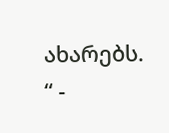ახარებს.
“ -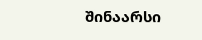შინაარსი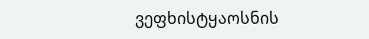ვეფხისტყაოსნის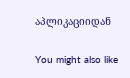აპლიკაციიდან

You might also like